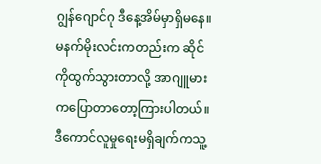ဂျွန်ဂျောင်ဂု ဒီနေ့အိမ်မှာရှိမနေ။ မနက်မိုးလင်းကတည်းက ဆိုင်ကိုထွက်သွားတာလို့ အာဂျူမားကပြောတာတော့ကြားပါတယ်။ ဒီကောင်လူမှုရေးမရှိချက်ကသူ့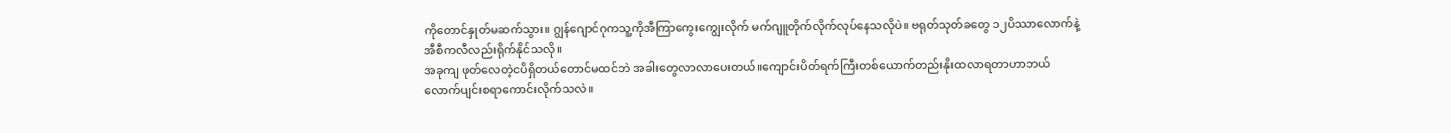ကိုတောင်နှုတ်မဆက်သွား။ ဂျွန်ဂျောင်ဂုကသူ့ကိုအီကြာကွေးကျွေးလိုက် မက်ဂျူတိုက်လိုက်လုပ်နေသလိုပဲ။ ဗရုတ်သုတ်ခတွေ ၁၂ပိဿာလောက်နဲ့အီစီကလီလည်းရိုက်နိုင်သလို။
အခုကျ ဖုတ်လေတဲ့ငပိရှိတယ်တောင်မထင်ဘဲ အခါးတွေလာလာပေးတယ်။ကျောင်းပိတ်ရက်ကြီးတစ်ယောက်တည်းနိုးထလာရတာဟာဘယ်လောက်ပျင်းစရာကောင်းလိုက်သလဲ။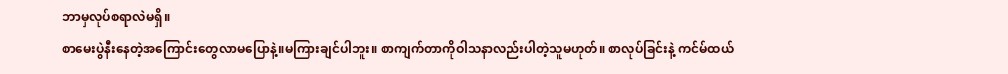ဘာမှလုပ်စရာလဲမရှိ။
စာမေးပွဲနီးနေတဲ့အကြောင်းတွေလာမပြောနဲ့။မကြားချင်ပါဘူး။ စာကျက်တာကိုဝါသနာလည်းပါတဲ့သူမဟုတ်။ စာလုပ်ခြင်းနဲ့ ကင်မ်ထယ်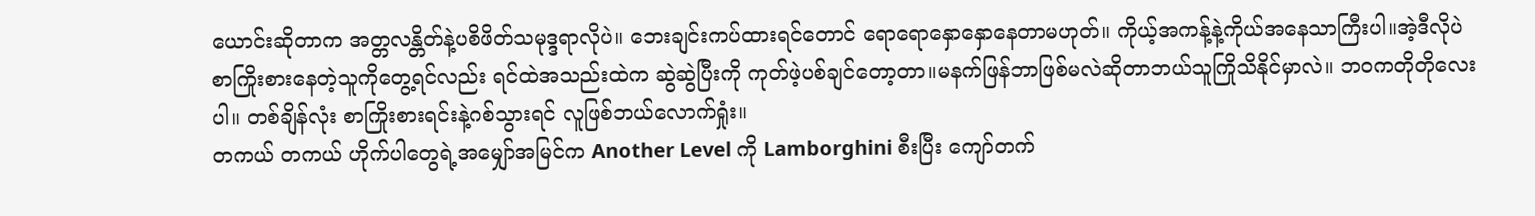ယောင်းဆိုတာက အတ္တလန္တိတ်နဲ့ပစိဖိတ်သမုဒ္ဒရာလိုပဲ။ ဘေးချင်းကပ်ထားရင်တောင် ရောရောနှောနှောနေတာမဟုတ်။ ကိုယ့်အကန့်နဲ့ကိုယ်အနေသာကြီးပါ။အဲ့ဒီလိုပဲ စာကြိုးစားနေတဲ့သူကိုတွေ့ရင်လည်း ရင်ထဲအသည်းထဲက ဆွဲဆွဲပြီးကို ကုတ်ဖဲ့ပစ်ချင်တော့တာ။မနက်ဖြန်ဘာဖြစ်မလဲဆိုတာဘယ်သူကြိုသိနိုင်မှာလဲ။ ဘဝကတိုတိုလေးပါ။ တစ်ချိန်လုံး စာကြိုးစားရင်းနဲ့ဂစ်သွားရင် လူဖြစ်ဘယ်လောက်ရှုံး။
တကယ် တကယ် ဟိုက်ပါတွေရဲ့အမျှော်အမြင်က Another Level ကို Lamborghini စီးပြီး ကျော်တက်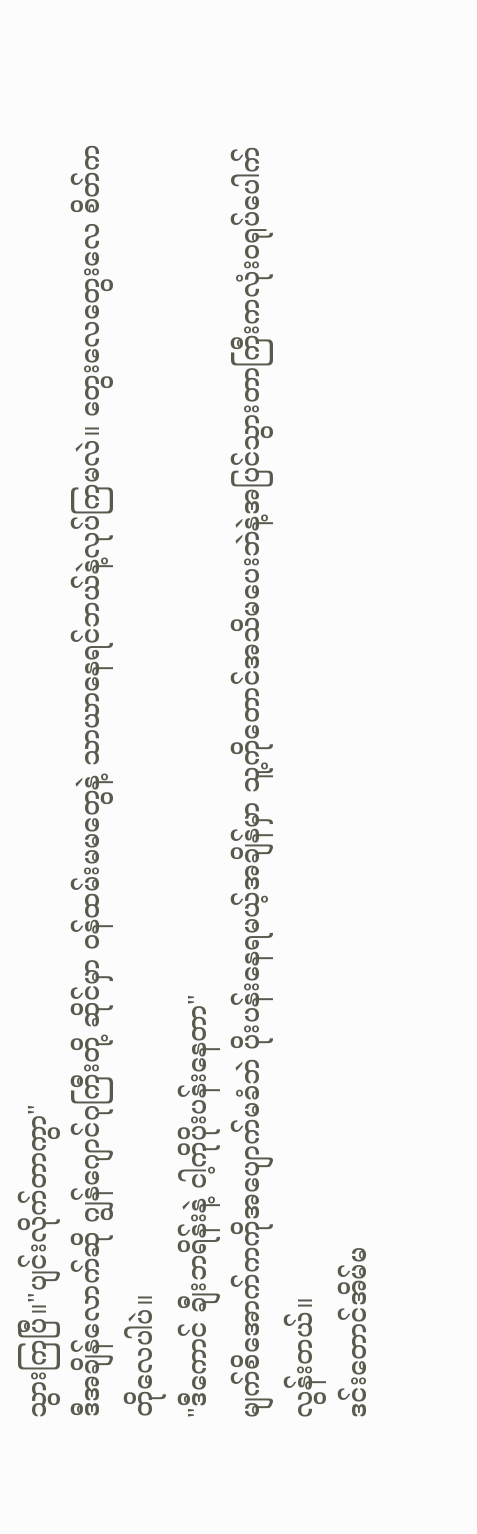သွားကြပြီ။"ပျင်းလိုက်တာကွာ"
ဒီအချိန်လောက်ဆို ဂျွန်ဂျောင်ဂုကြီးတို့ ဆိုင်မှာ ဝန်ထမ်းမမတွေနဲ့ သာယာနေရင်ဘယ်နဲ့လုပ်ကြမလဲ။ တွေးလေတွေးလေ စိတ်ကတိုလေပါပဲ။
"ဒီကောင် ချီးဘရိန်းနဲ့ ငါ့ကိုပိုးပန်းနေတာ"
မျက်စိအောက်ကကိုအပျောက်မခံဘဲ ပိုးပန်းနေရမယ့်အချိန်မှာ သူ့ကိုတောင်အသိမပေးဘဲနဲ့အပြင်သွားတာကြီးကလုံးဝရုပ်ပေါက်လွန်းတယ်။
ဒင်းတောင်အိမ်မ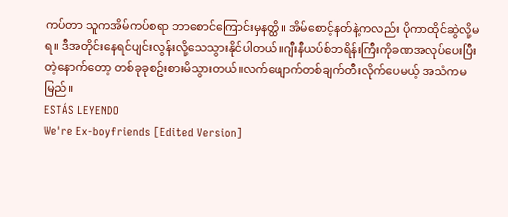ကပ်တာ သူကအိမ်ကပ်စရာ ဘာစောင်ကြောင်းမှနတ္ထိ။ အိမ်စောင့်နတ်နဲ့ကလည်း ပိုကာထိုင်ဆွဲလို့မရ။ ဒီအတိုင်းနေရင်ပျင်းလွန်းလို့သေသွားနိုင်ပါတယ်။ဂျီးနီယပ်စ်ဘရိန်းကြီးကိုခဏအလုပ်ပေးပြီးတဲ့နောက်တော့ တစ်ခုခုစဥ်းစားမိသွားတယ်။လက်ဖျောက်တစ်ချက်တီးလိုက်ပေမယ့် အသံကမမြည်။
ESTÁS LEYENDO
We're Ex-boyfriends [Edited Version]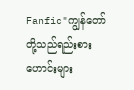Fanfic"ကျွန်တော်တို့သည်ရည်းစားဟောင်းများ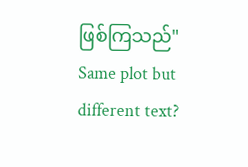ဖြစ်ကြသည်" Same plot but different text?